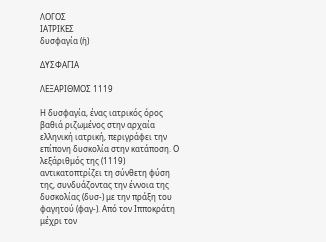ΛΟΓΟΣ
ΙΑΤΡΙΚΕΣ
δυσφαγία (ἡ)

ΔΥΣΦΑΓΙΑ

ΛΕΞΑΡΙΘΜΟΣ 1119

Η δυσφαγία, ένας ιατρικός όρος βαθιά ριζωμένος στην αρχαία ελληνική ιατρική, περιγράφει την επίπονη δυσκολία στην κατάποση. Ο λεξάριθμός της (1119) αντικατοπτρίζει τη σύνθετη φύση της, συνδυάζοντας την έννοια της δυσκολίας (δυσ-) με την πράξη του φαγητού (φαγ-). Από τον Ιπποκράτη μέχρι τον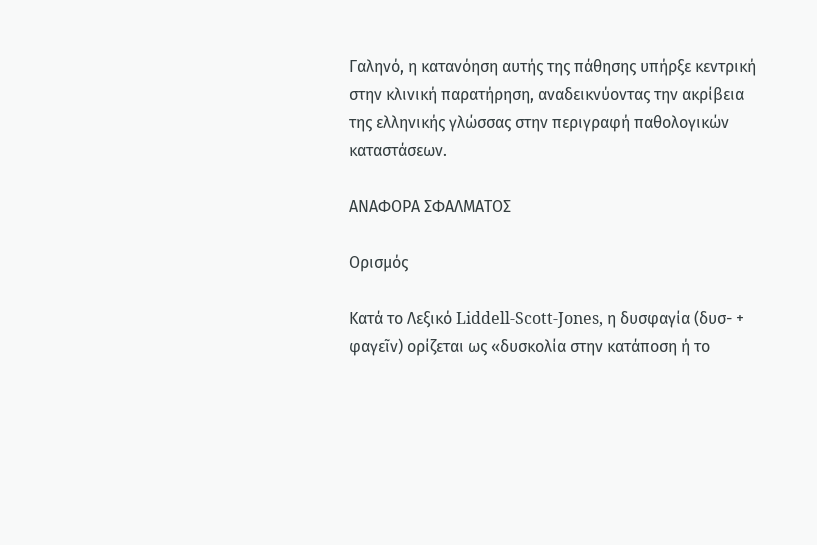Γαληνό, η κατανόηση αυτής της πάθησης υπήρξε κεντρική στην κλινική παρατήρηση, αναδεικνύοντας την ακρίβεια της ελληνικής γλώσσας στην περιγραφή παθολογικών καταστάσεων.

ΑΝΑΦΟΡΑ ΣΦΑΛΜΑΤΟΣ

Ορισμός

Κατά το Λεξικό Liddell-Scott-Jones, η δυσφαγία (δυσ- + φαγεῖν) ορίζεται ως «δυσκολία στην κατάποση ή το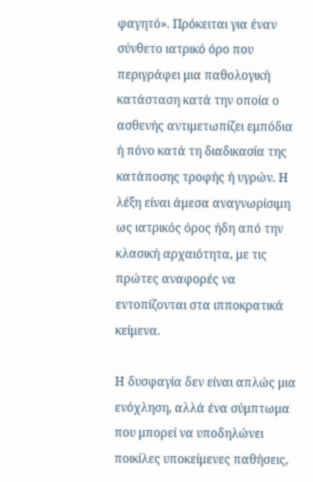φαγητό». Πρόκειται για έναν σύνθετο ιατρικό όρο που περιγράφει μια παθολογική κατάσταση κατά την οποία ο ασθενής αντιμετωπίζει εμπόδια ή πόνο κατά τη διαδικασία της κατάποσης τροφής ή υγρών. Η λέξη είναι άμεσα αναγνωρίσιμη ως ιατρικός όρος ήδη από την κλασική αρχαιότητα, με τις πρώτες αναφορές να εντοπίζονται στα ιπποκρατικά κείμενα.

Η δυσφαγία δεν είναι απλώς μια ενόχληση, αλλά ένα σύμπτωμα που μπορεί να υποδηλώνει ποικίλες υποκείμενες παθήσεις,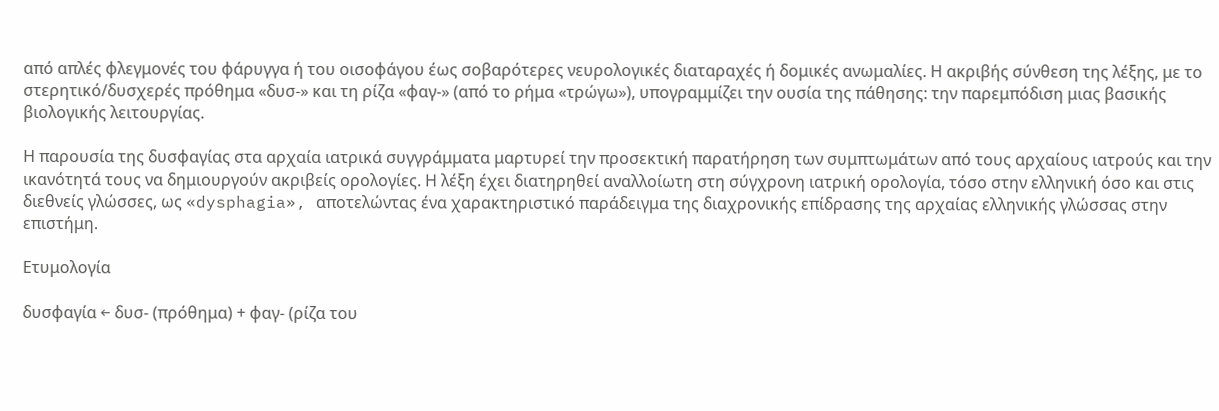από απλές φλεγμονές του φάρυγγα ή του οισοφάγου έως σοβαρότερες νευρολογικές διαταραχές ή δομικές ανωμαλίες. Η ακριβής σύνθεση της λέξης, με το στερητικό/δυσχερές πρόθημα «δυσ-» και τη ρίζα «φαγ-» (από το ρήμα «τρώγω»), υπογραμμίζει την ουσία της πάθησης: την παρεμπόδιση μιας βασικής βιολογικής λειτουργίας.

Η παρουσία της δυσφαγίας στα αρχαία ιατρικά συγγράμματα μαρτυρεί την προσεκτική παρατήρηση των συμπτωμάτων από τους αρχαίους ιατρούς και την ικανότητά τους να δημιουργούν ακριβείς ορολογίες. Η λέξη έχει διατηρηθεί αναλλοίωτη στη σύγχρονη ιατρική ορολογία, τόσο στην ελληνική όσο και στις διεθνείς γλώσσες, ως «dysphagia», αποτελώντας ένα χαρακτηριστικό παράδειγμα της διαχρονικής επίδρασης της αρχαίας ελληνικής γλώσσας στην επιστήμη.

Ετυμολογία

δυσφαγία ← δυσ- (πρόθημα) + φαγ- (ρίζα του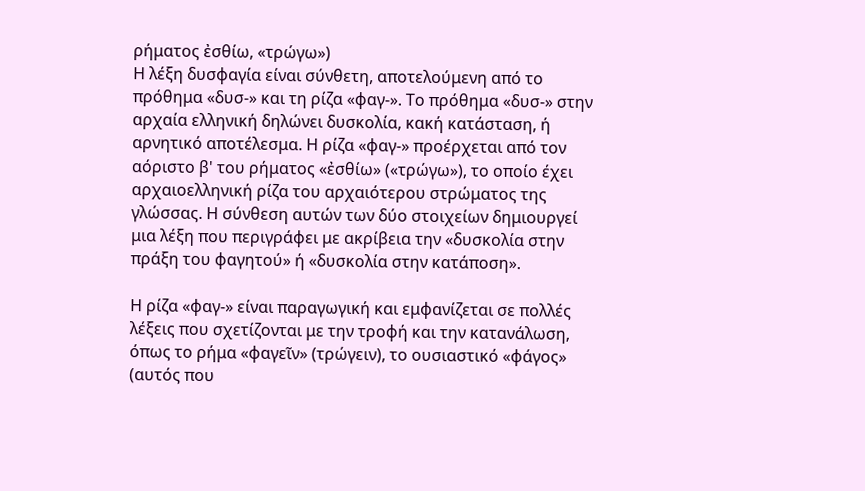ρήματος ἐσθίω, «τρώγω»)
Η λέξη δυσφαγία είναι σύνθετη, αποτελούμενη από το πρόθημα «δυσ-» και τη ρίζα «φαγ-». Το πρόθημα «δυσ-» στην αρχαία ελληνική δηλώνει δυσκολία, κακή κατάσταση, ή αρνητικό αποτέλεσμα. Η ρίζα «φαγ-» προέρχεται από τον αόριστο β' του ρήματος «ἐσθίω» («τρώγω»), το οποίο έχει αρχαιοελληνική ρίζα του αρχαιότερου στρώματος της γλώσσας. Η σύνθεση αυτών των δύο στοιχείων δημιουργεί μια λέξη που περιγράφει με ακρίβεια την «δυσκολία στην πράξη του φαγητού» ή «δυσκολία στην κατάποση».

Η ρίζα «φαγ-» είναι παραγωγική και εμφανίζεται σε πολλές λέξεις που σχετίζονται με την τροφή και την κατανάλωση, όπως το ρήμα «φαγεῖν» (τρώγειν), το ουσιαστικό «φάγος» (αυτός που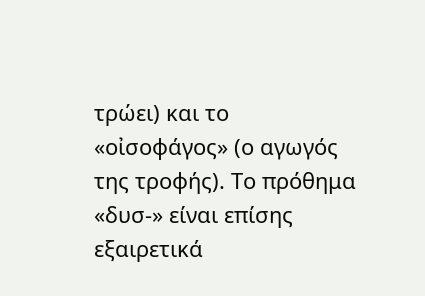τρώει) και το «οἰσοφάγος» (ο αγωγός της τροφής). Το πρόθημα «δυσ-» είναι επίσης εξαιρετικά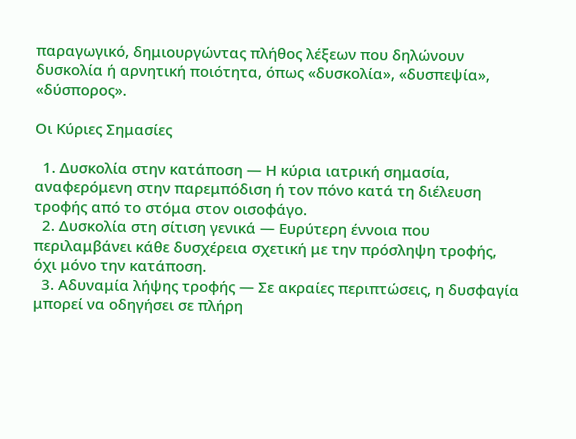παραγωγικό, δημιουργώντας πλήθος λέξεων που δηλώνουν δυσκολία ή αρνητική ποιότητα, όπως «δυσκολία», «δυσπεψία», «δύσπορος».

Οι Κύριες Σημασίες

  1. Δυσκολία στην κατάποση — Η κύρια ιατρική σημασία, αναφερόμενη στην παρεμπόδιση ή τον πόνο κατά τη διέλευση τροφής από το στόμα στον οισοφάγο.
  2. Δυσκολία στη σίτιση γενικά — Ευρύτερη έννοια που περιλαμβάνει κάθε δυσχέρεια σχετική με την πρόσληψη τροφής, όχι μόνο την κατάποση.
  3. Αδυναμία λήψης τροφής — Σε ακραίες περιπτώσεις, η δυσφαγία μπορεί να οδηγήσει σε πλήρη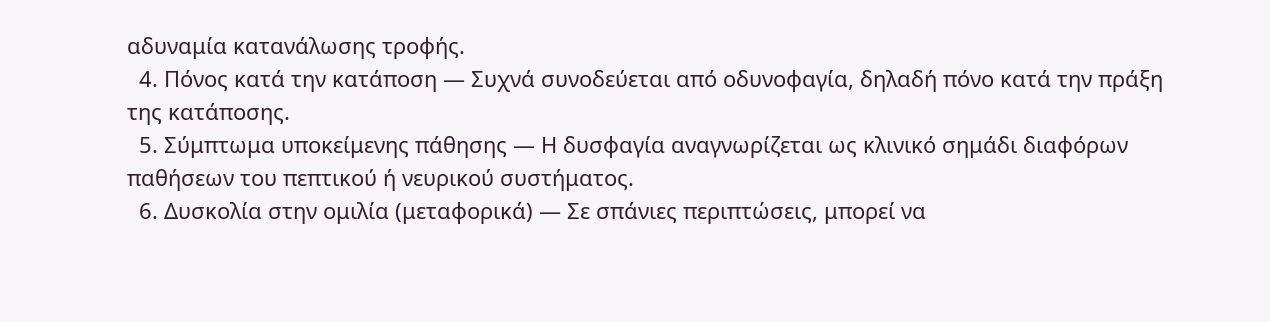αδυναμία κατανάλωσης τροφής.
  4. Πόνος κατά την κατάποση — Συχνά συνοδεύεται από οδυνοφαγία, δηλαδή πόνο κατά την πράξη της κατάποσης.
  5. Σύμπτωμα υποκείμενης πάθησης — Η δυσφαγία αναγνωρίζεται ως κλινικό σημάδι διαφόρων παθήσεων του πεπτικού ή νευρικού συστήματος.
  6. Δυσκολία στην ομιλία (μεταφορικά) — Σε σπάνιες περιπτώσεις, μπορεί να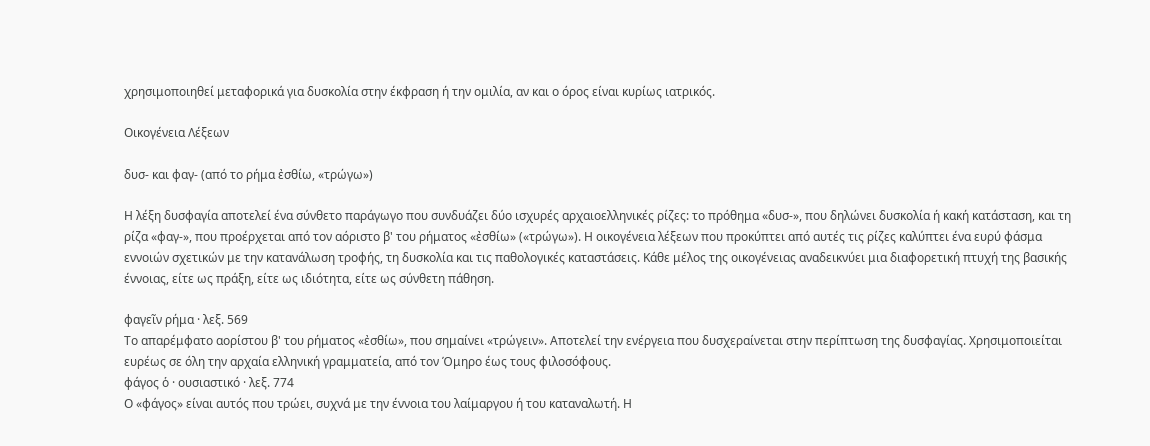χρησιμοποιηθεί μεταφορικά για δυσκολία στην έκφραση ή την ομιλία, αν και ο όρος είναι κυρίως ιατρικός.

Οικογένεια Λέξεων

δυσ- και φαγ- (από το ρήμα ἐσθίω, «τρώγω»)

Η λέξη δυσφαγία αποτελεί ένα σύνθετο παράγωγο που συνδυάζει δύο ισχυρές αρχαιοελληνικές ρίζες: το πρόθημα «δυσ-», που δηλώνει δυσκολία ή κακή κατάσταση, και τη ρίζα «φαγ-», που προέρχεται από τον αόριστο β' του ρήματος «ἐσθίω» («τρώγω»). Η οικογένεια λέξεων που προκύπτει από αυτές τις ρίζες καλύπτει ένα ευρύ φάσμα εννοιών σχετικών με την κατανάλωση τροφής, τη δυσκολία και τις παθολογικές καταστάσεις. Κάθε μέλος της οικογένειας αναδεικνύει μια διαφορετική πτυχή της βασικής έννοιας, είτε ως πράξη, είτε ως ιδιότητα, είτε ως σύνθετη πάθηση.

φαγεῖν ρήμα · λεξ. 569
Το απαρέμφατο αορίστου β' του ρήματος «ἐσθίω», που σημαίνει «τρώγειν». Αποτελεί την ενέργεια που δυσχεραίνεται στην περίπτωση της δυσφαγίας. Χρησιμοποιείται ευρέως σε όλη την αρχαία ελληνική γραμματεία, από τον Όμηρο έως τους φιλοσόφους.
φάγος ὁ · ουσιαστικό · λεξ. 774
Ο «φάγος» είναι αυτός που τρώει, συχνά με την έννοια του λαίμαργου ή του καταναλωτή. Η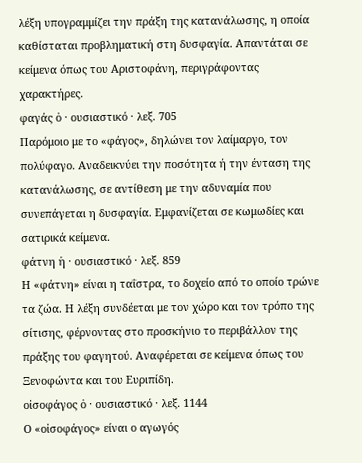λέξη υπογραμμίζει την πράξη της κατανάλωσης, η οποία καθίσταται προβληματική στη δυσφαγία. Απαντάται σε κείμενα όπως του Αριστοφάνη, περιγράφοντας χαρακτήρες.
φαγάς ὁ · ουσιαστικό · λεξ. 705
Παρόμοιο με το «φάγος», δηλώνει τον λαίμαργο, τον πολύφαγο. Αναδεικνύει την ποσότητα ή την ένταση της κατανάλωσης, σε αντίθεση με την αδυναμία που συνεπάγεται η δυσφαγία. Εμφανίζεται σε κωμωδίες και σατιρικά κείμενα.
φάτνη ἡ · ουσιαστικό · λεξ. 859
Η «φάτνη» είναι η ταΐστρα, το δοχείο από το οποίο τρώνε τα ζώα. Η λέξη συνδέεται με τον χώρο και τον τρόπο της σίτισης, φέρνοντας στο προσκήνιο το περιβάλλον της πράξης του φαγητού. Αναφέρεται σε κείμενα όπως του Ξενοφώντα και του Ευριπίδη.
οἰσοφάγος ὁ · ουσιαστικό · λεξ. 1144
Ο «οἰσοφάγος» είναι ο αγωγός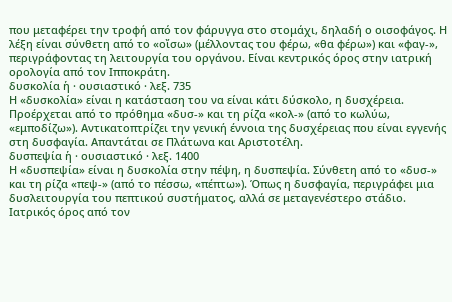που μεταφέρει την τροφή από τον φάρυγγα στο στομάχι, δηλαδή ο οισοφάγος. Η λέξη είναι σύνθετη από το «οἴσω» (μέλλοντας του φέρω, «θα φέρω») και «φαγ-», περιγράφοντας τη λειτουργία του οργάνου. Είναι κεντρικός όρος στην ιατρική ορολογία από τον Ιπποκράτη.
δυσκολία ἡ · ουσιαστικό · λεξ. 735
Η «δυσκολία» είναι η κατάσταση του να είναι κάτι δύσκολο, η δυσχέρεια. Προέρχεται από το πρόθημα «δυσ-» και τη ρίζα «κολ-» (από το κωλύω, «εμποδίζω»). Αντικατοπτρίζει την γενική έννοια της δυσχέρειας που είναι εγγενής στη δυσφαγία. Απαντάται σε Πλάτωνα και Αριστοτέλη.
δυσπεψία ἡ · ουσιαστικό · λεξ. 1400
Η «δυσπεψία» είναι η δυσκολία στην πέψη, η δυσπεψία. Σύνθετη από το «δυσ-» και τη ρίζα «πεψ-» (από το πέσσω, «πέπτω»). Όπως η δυσφαγία, περιγράφει μια δυσλειτουργία του πεπτικού συστήματος, αλλά σε μεταγενέστερο στάδιο. Ιατρικός όρος από τον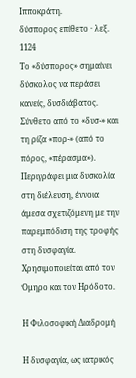Ιπποκράτη.
δύσπορος επίθετο · λεξ. 1124
Το «δύσπορος» σημαίνει δύσκολος να περάσει κανείς, δυσδιάβατος. Σύνθετο από το «δυσ-» και τη ρίζα «πορ-» (από το πόρος, «πέρασμα»). Περιγράφει μια δυσκολία στη διέλευση, έννοια άμεσα σχετιζόμενη με την παρεμπόδιση της τροφής στη δυσφαγία. Χρησιμοποιείται από τον Όμηρο και τον Ηρόδοτο.

Η Φιλοσοφική Διαδρομή

Η δυσφαγία, ως ιατρικός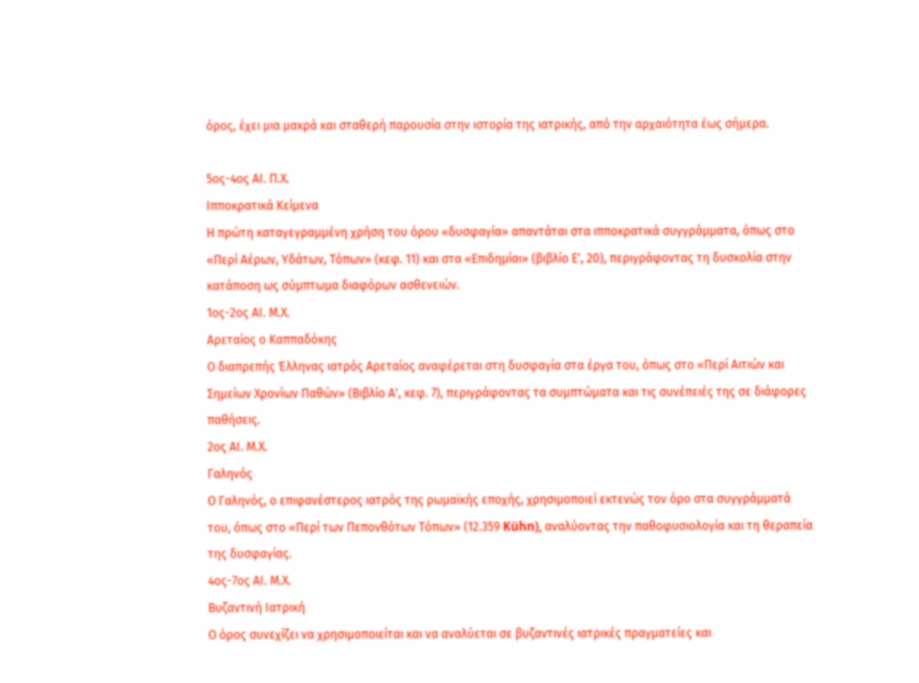όρος, έχει μια μακρά και σταθερή παρουσία στην ιστορία της ιατρικής, από την αρχαιότητα έως σήμερα.

5ος-4ος ΑΙ. Π.Χ.
Ιπποκρατικά Κείμενα
Η πρώτη καταγεγραμμένη χρήση του όρου «δυσφαγία» απαντάται στα ιπποκρατικά συγγράμματα, όπως στο «Περί Αέρων, Υδάτων, Τόπων» (κεφ. 11) και στα «Επιδημίαι» (βιβλίο Ε', 20), περιγράφοντας τη δυσκολία στην κατάποση ως σύμπτωμα διαφόρων ασθενειών.
1ος-2ος ΑΙ. Μ.Χ.
Αρεταίος ο Καππαδόκης
Ο διαπρεπής Έλληνας ιατρός Αρεταίος αναφέρεται στη δυσφαγία στα έργα του, όπως στο «Περί Αιτιών και Σημείων Χρονίων Παθών» (Βιβλίο Α', κεφ. 7), περιγράφοντας τα συμπτώματα και τις συνέπειές της σε διάφορες παθήσεις.
2ος ΑΙ. Μ.Χ.
Γαληνός
Ο Γαληνός, ο επιφανέστερος ιατρός της ρωμαϊκής εποχής, χρησιμοποιεί εκτενώς τον όρο στα συγγράμματά του, όπως στο «Περί των Πεπονθότων Τόπων» (12.359 Kühn), αναλύοντας την παθοφυσιολογία και τη θεραπεία της δυσφαγίας.
4ος-7ος ΑΙ. Μ.Χ.
Βυζαντινή Ιατρική
Ο όρος συνεχίζει να χρησιμοποιείται και να αναλύεται σε βυζαντινές ιατρικές πραγματείες και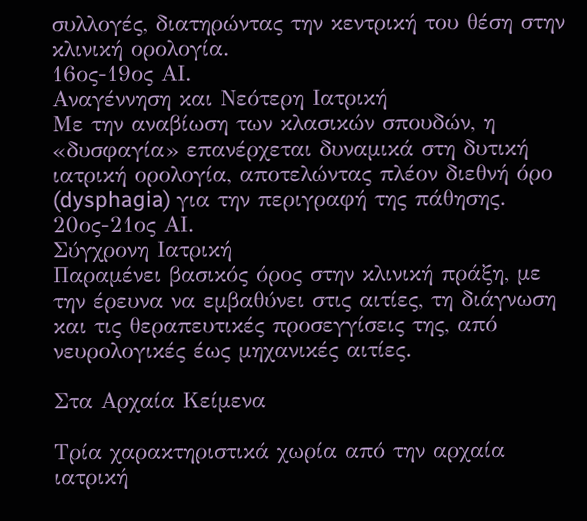συλλογές, διατηρώντας την κεντρική του θέση στην κλινική ορολογία.
16ος-19ος ΑΙ.
Αναγέννηση και Νεότερη Ιατρική
Με την αναβίωση των κλασικών σπουδών, η «δυσφαγία» επανέρχεται δυναμικά στη δυτική ιατρική ορολογία, αποτελώντας πλέον διεθνή όρο (dysphagia) για την περιγραφή της πάθησης.
20ος-21ος ΑΙ.
Σύγχρονη Ιατρική
Παραμένει βασικός όρος στην κλινική πράξη, με την έρευνα να εμβαθύνει στις αιτίες, τη διάγνωση και τις θεραπευτικές προσεγγίσεις της, από νευρολογικές έως μηχανικές αιτίες.

Στα Αρχαία Κείμενα

Τρία χαρακτηριστικά χωρία από την αρχαία ιατρική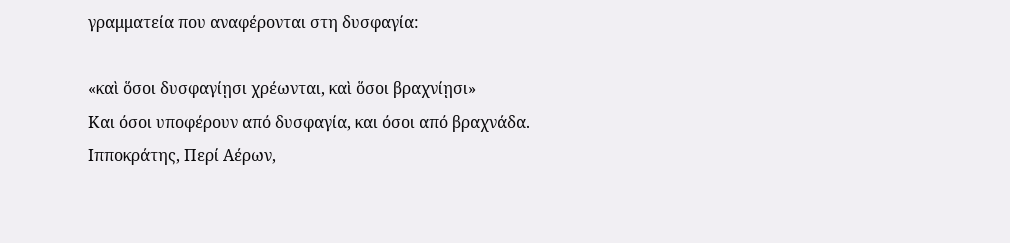γραμματεία που αναφέρονται στη δυσφαγία:

«καὶ ὅσοι δυσφαγίῃσι χρέωνται, καὶ ὅσοι βραχνίῃσι»
Και όσοι υποφέρουν από δυσφαγία, και όσοι από βραχνάδα.
Ιπποκράτης, Περί Αέρων,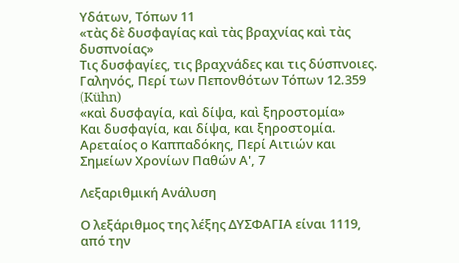Υδάτων, Τόπων 11
«τὰς δὲ δυσφαγίας καὶ τὰς βραχνίας καὶ τὰς δυσπνοίας»
Τις δυσφαγίες, τις βραχνάδες και τις δύσπνοιες.
Γαληνός, Περί των Πεπονθότων Τόπων 12.359 (Kühn)
«καὶ δυσφαγία, καὶ δίψα, καὶ ξηροστομία»
Και δυσφαγία, και δίψα, και ξηροστομία.
Αρεταίος ο Καππαδόκης, Περί Αιτιών και Σημείων Χρονίων Παθών Α', 7

Λεξαριθμική Ανάλυση

Ο λεξάριθμος της λέξης ΔΥΣΦΑΓΙΑ είναι 1119, από την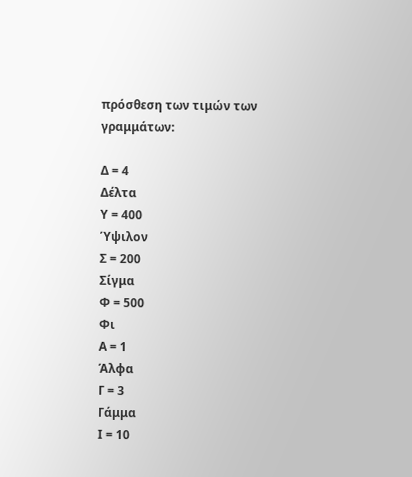πρόσθεση των τιμών των γραμμάτων:

Δ = 4
Δέλτα
Υ = 400
Ύψιλον
Σ = 200
Σίγμα
Φ = 500
Φι
Α = 1
Άλφα
Γ = 3
Γάμμα
Ι = 10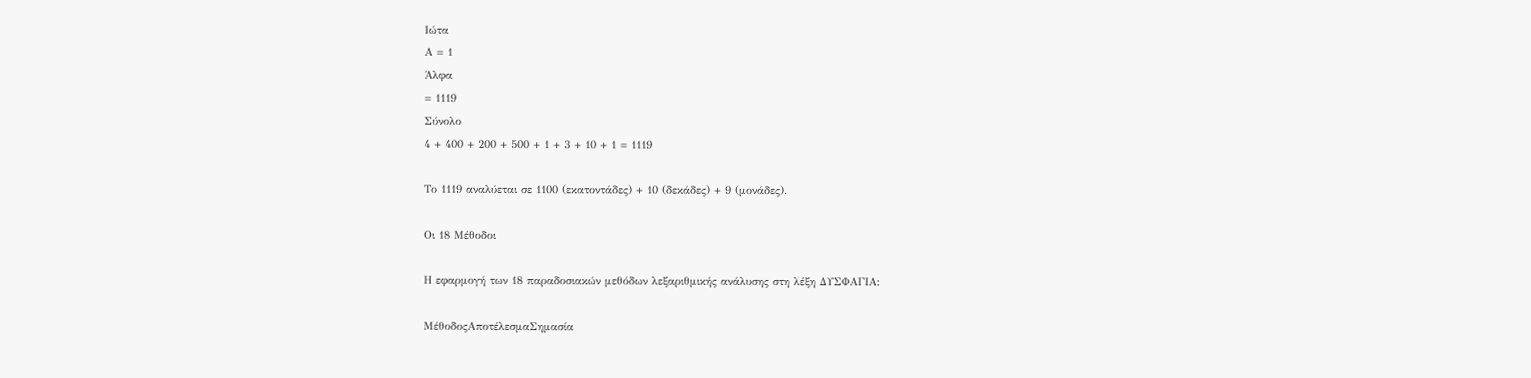Ιώτα
Α = 1
Άλφα
= 1119
Σύνολο
4 + 400 + 200 + 500 + 1 + 3 + 10 + 1 = 1119

Το 1119 αναλύεται σε 1100 (εκατοντάδες) + 10 (δεκάδες) + 9 (μονάδες).

Οι 18 Μέθοδοι

Η εφαρμογή των 18 παραδοσιακών μεθόδων λεξαριθμικής ανάλυσης στη λέξη ΔΥΣΦΑΓΙΑ:

ΜέθοδοςΑποτέλεσμαΣημασία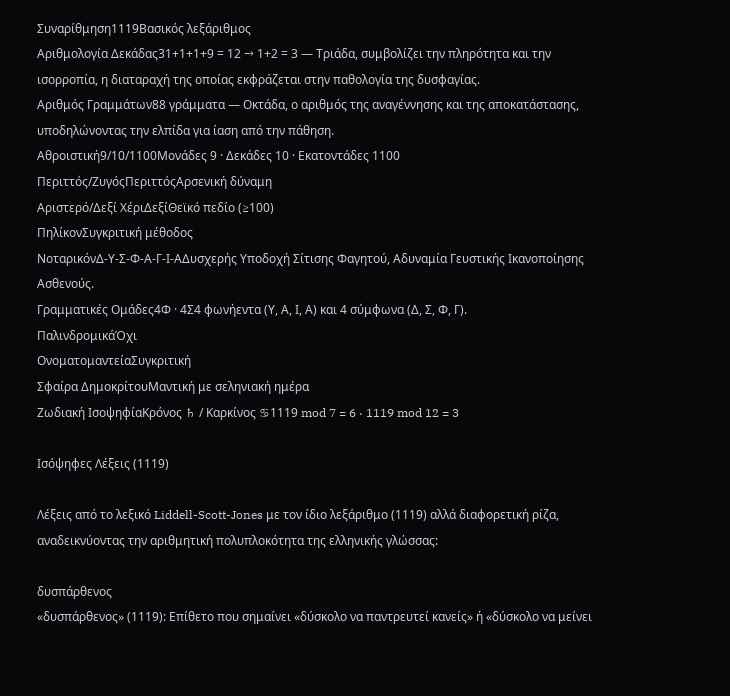Συναρίθμηση1119Βασικός λεξάριθμος
Αριθμολογία Δεκάδας31+1+1+9 = 12 → 1+2 = 3 — Τριάδα, συμβολίζει την πληρότητα και την ισορροπία, η διαταραχή της οποίας εκφράζεται στην παθολογία της δυσφαγίας.
Αριθμός Γραμμάτων88 γράμματα — Οκτάδα, ο αριθμός της αναγέννησης και της αποκατάστασης, υποδηλώνοντας την ελπίδα για ίαση από την πάθηση.
Αθροιστική9/10/1100Μονάδες 9 · Δεκάδες 10 · Εκατοντάδες 1100
Περιττός/ΖυγόςΠεριττόςΑρσενική δύναμη
Αριστερό/Δεξί ΧέριΔεξίΘεϊκό πεδίο (≥100)
ΠηλίκονΣυγκριτική μέθοδος
ΝοταρικόνΔ-Υ-Σ-Φ-Α-Γ-Ι-ΑΔυσχερής Υποδοχή Σίτισης Φαγητού, Αδυναμία Γευστικής Ικανοποίησης Ασθενούς.
Γραμματικές Ομάδες4Φ · 4Σ4 φωνήεντα (Υ, Α, Ι, Α) και 4 σύμφωνα (Δ, Σ, Φ, Γ).
ΠαλινδρομικάΌχι
ΟνοματομαντείαΣυγκριτική
Σφαίρα ΔημοκρίτουΜαντική με σεληνιακή ημέρα
Ζωδιακή ΙσοψηφίαΚρόνος ♄ / Καρκίνος ♋1119 mod 7 = 6 · 1119 mod 12 = 3

Ισόψηφες Λέξεις (1119)

Λέξεις από το λεξικό Liddell-Scott-Jones με τον ίδιο λεξάριθμο (1119) αλλά διαφορετική ρίζα, αναδεικνύοντας την αριθμητική πολυπλοκότητα της ελληνικής γλώσσας:

δυσπάρθενος
«δυσπάρθενος» (1119): Επίθετο που σημαίνει «δύσκολο να παντρευτεί κανείς» ή «δύσκολο να μείνει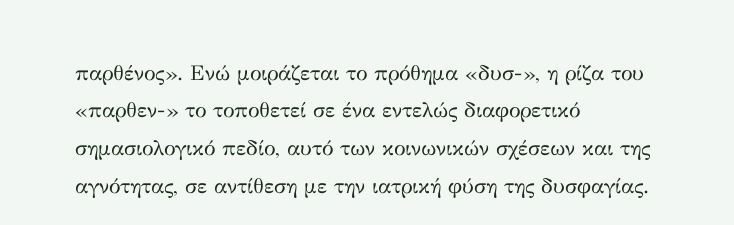παρθένος». Ενώ μοιράζεται το πρόθημα «δυσ-», η ρίζα του «παρθεν-» το τοποθετεί σε ένα εντελώς διαφορετικό σημασιολογικό πεδίο, αυτό των κοινωνικών σχέσεων και της αγνότητας, σε αντίθεση με την ιατρική φύση της δυσφαγίας.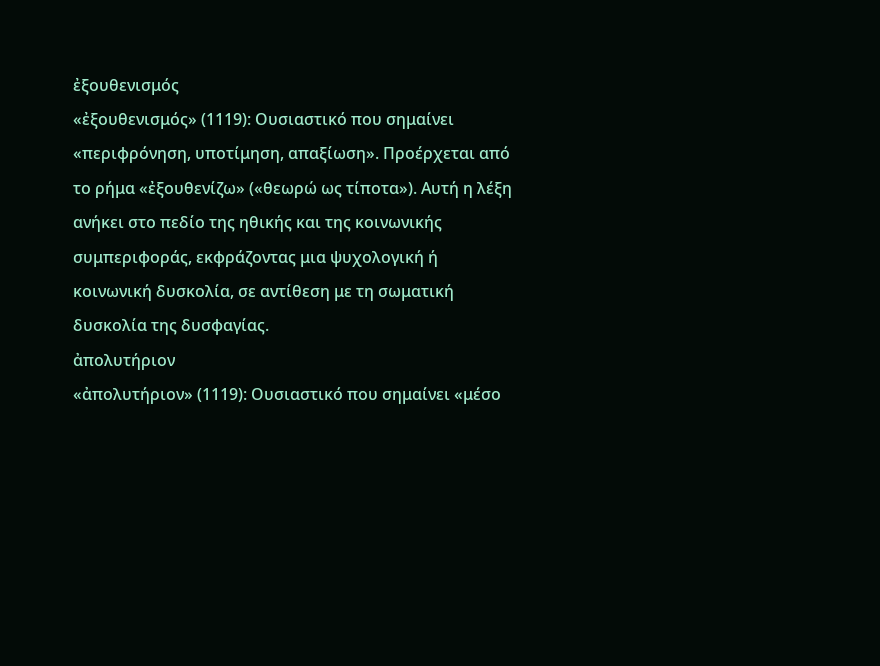ἐξουθενισμός
«ἐξουθενισμός» (1119): Ουσιαστικό που σημαίνει «περιφρόνηση, υποτίμηση, απαξίωση». Προέρχεται από το ρήμα «ἐξουθενίζω» («θεωρώ ως τίποτα»). Αυτή η λέξη ανήκει στο πεδίο της ηθικής και της κοινωνικής συμπεριφοράς, εκφράζοντας μια ψυχολογική ή κοινωνική δυσκολία, σε αντίθεση με τη σωματική δυσκολία της δυσφαγίας.
ἀπολυτήριον
«ἀπολυτήριον» (1119): Ουσιαστικό που σημαίνει «μέσο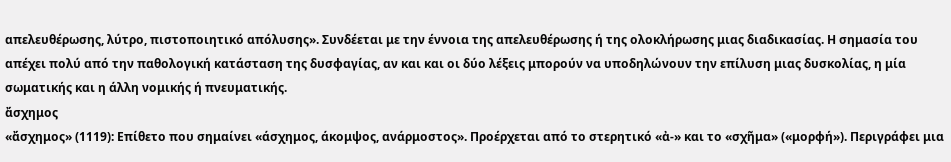απελευθέρωσης, λύτρο, πιστοποιητικό απόλυσης». Συνδέεται με την έννοια της απελευθέρωσης ή της ολοκλήρωσης μιας διαδικασίας. Η σημασία του απέχει πολύ από την παθολογική κατάσταση της δυσφαγίας, αν και και οι δύο λέξεις μπορούν να υποδηλώνουν την επίλυση μιας δυσκολίας, η μία σωματικής και η άλλη νομικής ή πνευματικής.
ἄσχημος
«ἄσχημος» (1119): Επίθετο που σημαίνει «άσχημος, άκομψος, ανάρμοστος». Προέρχεται από το στερητικό «ἀ-» και το «σχῆμα» («μορφή»). Περιγράφει μια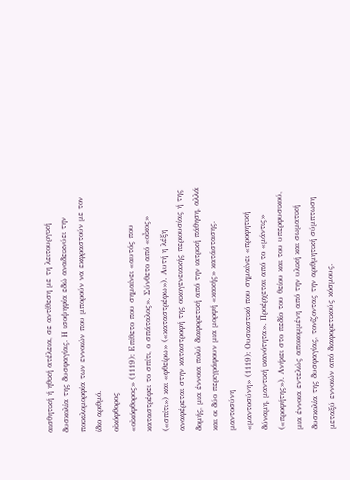αισθητική ή ηθική ατέλεια, σε αντίθεση με τη λειτουργική δυσκολία της δυσφαγίας. Η ισοψηφία εδώ αναδεικνύει την ποικιλομορφία των εννοιών που μπορούν να εκφραστούν με τον ίδιο αριθμό.
οἰκόφθορος
«οἰκόφθορος» (1119): Επίθετο που σημαίνει «αυτός που καταστρέφει το σπίτι, ο σπάταλος». Σύνθετο από «οἶκος» («σπίτι») και «φθείρω» («καταστρέφω»). Αυτή η λέξη αναφέρεται στην καταστροφή της οικογενειακής περιουσίας ή της δομής, μια έννοια πολύ διαφορετική από την ιατρική πάθηση, αλλά και οι δύο περιγράφουν μια μορφή «κακής» κατάστασης.
μαντοσύνη
«μαντοσύνη» (1119): Ουσιαστικό που σημαίνει «προφητική δύναμη, μαντική ικανότητα». Προέρχεται από το «μάντις» («προφήτης»). Ανήκει στο πεδίο του θείου και του υπερφυσικού, μια έννοια εντελώς αποκομμένη από την υλική και σωματική δυσκολία της δυσφαγίας, τονίζοντας την αριθμητική σύμπτωση μεταξύ εννοιών από διαφορετικούς κόσμους.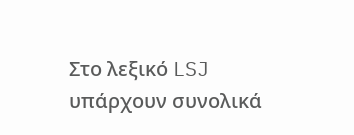Στο λεξικό LSJ υπάρχουν συνολικά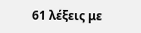61 λέξεις με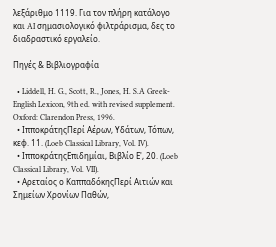λεξάριθμο 1119. Για τον πλήρη κατάλογο και AI σημασιολογικό φιλτράρισμα, δες το διαδραστικό εργαλείο.

Πηγές & Βιβλιογραφία

  • Liddell, H. G., Scott, R., Jones, H. S.A Greek-English Lexicon, 9th ed. with revised supplement. Oxford: Clarendon Press, 1996.
  • ΙπποκράτηςΠερί Αέρων, Υδάτων, Τόπων, κεφ. 11. (Loeb Classical Library, Vol. IV).
  • ΙπποκράτηςΕπιδημίαι, Βιβλίο Ε', 20. (Loeb Classical Library, Vol. VII).
  • Αρεταίος ο ΚαππαδόκηςΠερί Αιτιών και Σημείων Χρονίων Παθών,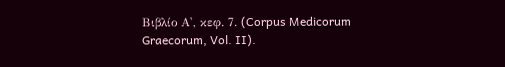Βιβλίο Α', κεφ. 7. (Corpus Medicorum Graecorum, Vol. II).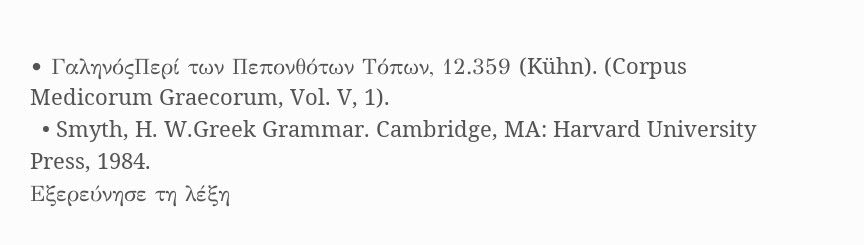• ΓαληνόςΠερί των Πεπονθότων Τόπων, 12.359 (Kühn). (Corpus Medicorum Graecorum, Vol. V, 1).
  • Smyth, H. W.Greek Grammar. Cambridge, MA: Harvard University Press, 1984.
Εξερεύνησε τη λέξη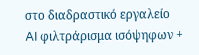στο διαδραστικό εργαλείο
AI φιλτράρισμα ισόψηφων +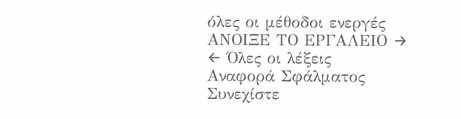όλες οι μέθοδοι ενεργές
ΑΝΟΙΞΕ ΤΟ ΕΡΓΑΛΕΙΟ →
← Όλες οι λέξεις
Αναφορά Σφάλματος
Συνεχίστε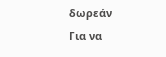δωρεάν
Για να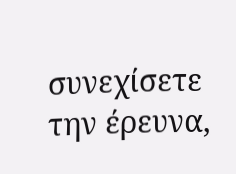συνεχίσετε την έρευνα,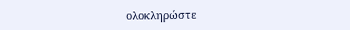ολοκληρώστε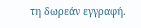τη δωρεάν εγγραφή.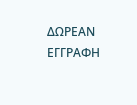ΔΩΡΕΑΝ ΕΓΓΡΑΦΗ